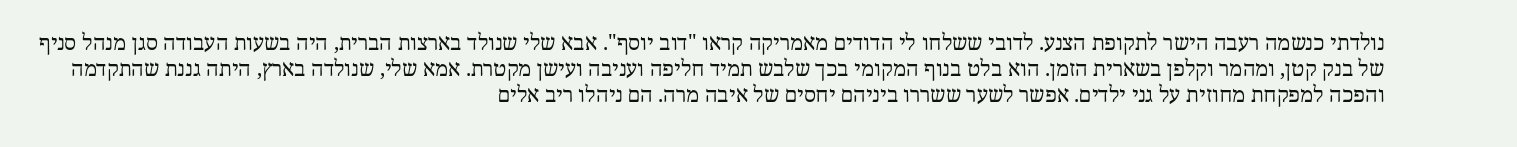נולדתי כנשמה רעבה הישר לתקופת הצנע. לדובי ששלחו לי הדודים מאמריקה קראו "דוב יוסף". אבא שלי שנולד בארצות הברית, היה בשעות העבודה סגן מנהל סניף של בנק קטן, ומהמר וקלפן בשארית הזמן. הוא בלט בנוף המקומי בכך שלבש תמיד חליפה ועניבה ועישן מקטרת. אמא שלי, שנולדה בארץ, היתה גננת שהתקדמה והפכה למפקחת מחוזית על גני ילדים. אפשר לשער ששררו ביניהם יחסים של איבה מרה. הם ניהלו ריב אלים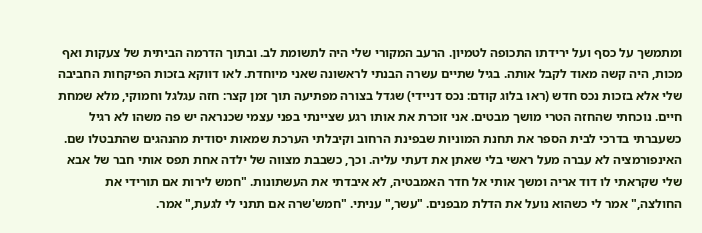ומתמשך על כסף ועל ירידתו התכופה לטמיון. הרעב המקורי שלי היה לתשומת לב. ובתוך הדרמה הביתית של צעקות ואף מכות, היה קשה מאוד לקבל אותה. בגיל שתיים עשרה הבנתי לראשונה שאני מיוחדת. לאו דווקא בזכות הפיקחות החביבה שלי אלא בזכות נכס חדש (ראו בלוג קודם: נכס דניידי) שגדל בצורה מפתיעה תוך זמן קצר: חזה עגלגל וחמוקי, מלא שמחת חיים. נוכחתי שהחזה הטרי מושך מבטים. אני זוכרת את אותו רגע שציינתי בפני עצמי שכנראה יש פה משהו לא רגיל כשעברתי בדרכי לבית הספר את תחנת המוניות שבפינת הרחוב וקיבלתי הערכת שמאות יסודית מהנהגים שהתבטלו שם. האינפורמציה לא עברה מעל ראשי בלי שאתן את דעתי עליה. וכך, כשבבת מצווה של ילדה אחת תפס אותי חבר של אבא שלי שקראתי לו דוד אריה ומשך אותי אל חדר האמבטיה, לא איבדתי את העשתונות. "חמש לירות אם תורידי את החולצה," אמר לי כשהוא נועל את הדלת מבפנים. "עשר," עניתי. "חמש'שרה אם תתני לי לגעת," אמר.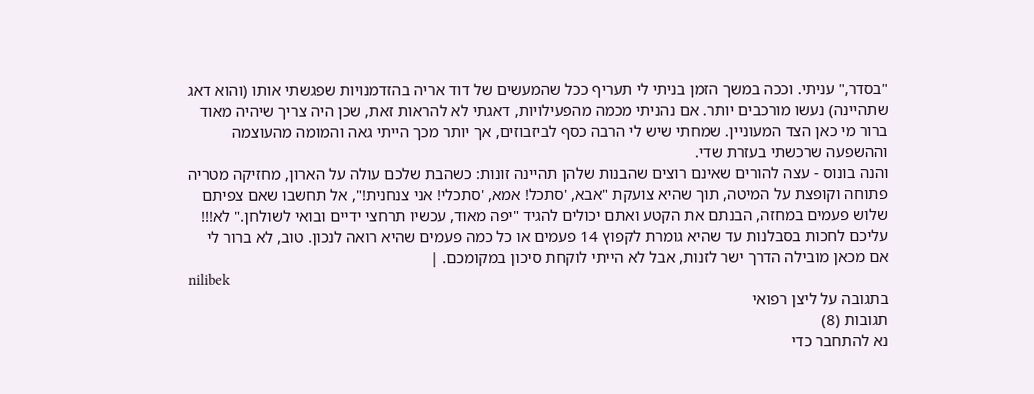"בסדר," עניתי. וככה במשך הזמן בניתי לי תעריף ככל שהמעשים של דוד אריה בהזדמנויות שפגשתי אותו (והוא דאג שתהיינה) נעשו מורכבים יותר. אם נהניתי מכמה מהפעילויות, דאגתי לא להראות זאת, שכן היה צריך שיהיה מאוד ברור מי כאן הצד המעוניין. שמחתי שיש לי הרבה כסף לביזבוזים, אך יותר מכך הייתי גאה והמומה מהעוצמה וההשפעה שרכשתי בעזרת שדי.
והנה בונוס - עצה להורים שאינם רוצים שהבנות שלהן תהיינה זונות: כשהבת שלכם עולה על הארון, מחזיקה מטריה פתוחה וקופצת על המיטה, תוך שהיא צועקת "אבא, 'סתכל! אמא, 'סתכלי! אני צנחנית!", אל תחשבו שאם צפיתם שלוש פעמים במחזה, הבנתם את הקטע ואתם יכולים להגיד "יפה מאוד, עכשיו תרחצי ידיים ובואי לשולחן." לא!!! עליכם לחכות בסבלנות עד שהיא גומרת לקפוץ 14 פעמים או כל כמה פעמים שהיא רואה לנכון. טוב, לא ברור לי אם מכאן מובילה הדרך ישר לזנות, אבל לא הייתי לוקחת סיכון במקומכם. |
nilibek
בתגובה על ליצן רפואי
תגובות (8)
נא להתחבר כדי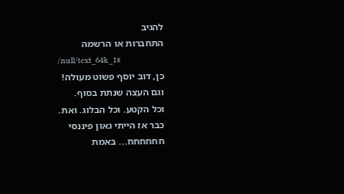להגיב
התחברות או הרשמה
/null/text_64k_1#
כן, דוב יוסף פשוט מעולה!
וגם העצה שנתת בסוף.
וכל הקטע. וכל הבלוג. ואת.
כבר אז הייתי גאון פיננסי חחחחחח... באמת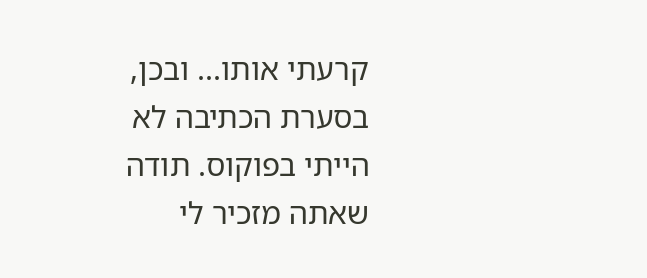קרעתי אותו... ובכן, בסערת הכתיבה לא הייתי בפוקוס. תודה שאתה מזכיר לי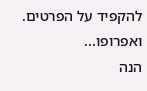להקפיד על הפרטים.
ואפרופו...
הנה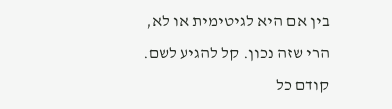בין אם היא לגיטימית או לא, הרי שזה נכון. קל להגיע לשם.
קודם כל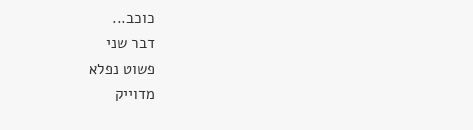כוכב...
דבר שני
פשוט נפלא
מדוייק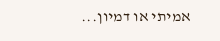אמיתי או דמיון...